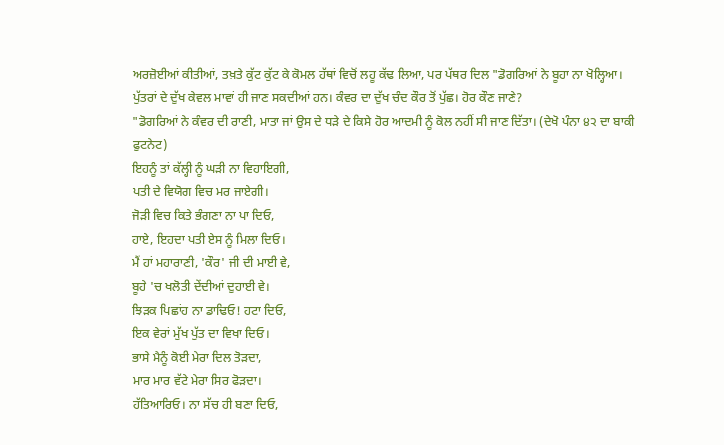ਅਰਜ਼ੋਈਆਂ ਕੀਤੀਆਂ, ਤਖ਼ਤੇ ਕੁੱਟ ਕੁੱਟ ਕੇ ਕੋਮਲ ਹੱਥਾਂ ਵਿਚੋਂ ਲਹੂ ਕੱਢ ਲਿਆ, ਪਰ ਪੱਥਰ ਦਿਲ "ਡੋਗਰਿਆਂ ਨੇ ਬੂਹਾ ਨਾ ਖੋਲ੍ਹਿਆ।
ਪੁੱਤਰਾਂ ਦੇ ਦੁੱਖ ਕੇਵਲ ਮਾਵਾਂ ਹੀ ਜਾਣ ਸਕਦੀਆਂ ਹਨ। ਕੰਵਰ ਦਾ ਦੁੱਖ ਚੰਦ ਕੌਰ ਤੋਂ ਪੁੱਛ। ਹੋਰ ਕੌਣ ਜਾਣੇ?
"ਡੋਗਰਿਆਂ ਨੇ ਕੰਵਰ ਦੀ ਰਾਣੀ, ਮਾਤਾ ਜਾਂ ਉਸ ਦੇ ਧੜੇ ਦੇ ਕਿਸੇ ਹੋਰ ਆਦਮੀ ਨੂੰ ਕੋਲ ਨਹੀਂ ਸੀ ਜਾਣ ਦਿੱਤਾ। (ਦੇਖੋ ਪੰਨਾ ੪੨ ਦਾ ਬਾਕੀ ਫੁਟਨੇਟ)
ਇਹਨੂੰ ਤਾਂ ਕੱਲ੍ਹੀ ਨੂੰ ਘੜੀ ਨਾ ਵਿਹਾਇਗੀ,
ਪਤੀ ਦੇ ਵਿਯੋਗ ਵਿਚ ਮਰ ਜਾਏਗੀ।
ਜੋੜੀ ਵਿਚ ਕਿਤੇ ਭੰਗਣਾ ਨਾ ਪਾ ਦਿਓ,
ਹਾਏ, ਇਹਦਾ ਪਤੀ ਏਸ ਨੂੰ ਮਿਲਾ ਦਿਓ।
ਮੈਂ ਹਾਂ ਮਹਾਰਾਣੀ, 'ਕੌਰ' ਜੀ ਦੀ ਮਾਈ ਵੇ,
ਬੂਹੇ 'ਚ ਖਲੋਤੀ ਦੇਂਦੀਆਂ ਦੁਹਾਈ ਵੇ।
ਝਿੜਕ ਪਿਛਾਂਹ ਨਾ ਡਾਢਿਓ! ਹਟਾ ਦਿਓ,
ਇਕ ਵੇਰਾਂ ਮੁੱਖ ਪੁੱਤ ਦਾ ਵਿਖਾ ਦਿਓ।
ਭਾਸੇ ਮੈਨੂੰ ਕੋਈ ਮੇਰਾ ਦਿਲ ਤੋੜਦਾ,
ਮਾਰ ਮਾਰ ਵੱਟੇ ਮੇਰਾ ਸਿਰ ਫੋੜਦਾ।
ਹੱਤਿਆਰਿਓ। ਨਾ ਸੱਚ ਹੀ ਬਣਾ ਦਿਓ,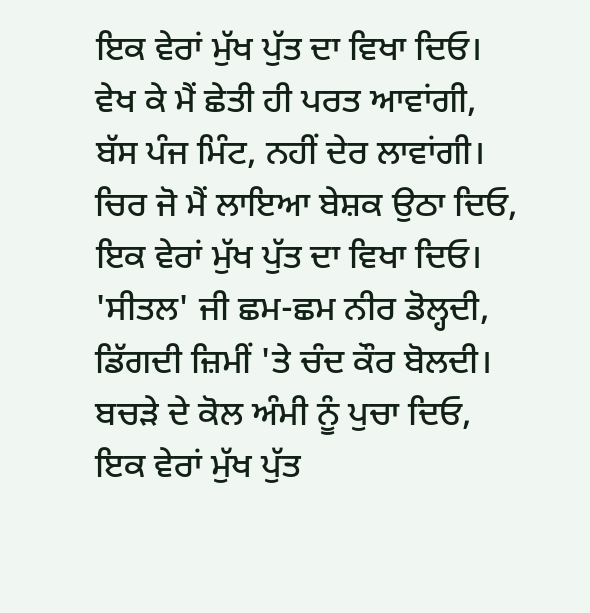ਇਕ ਵੇਰਾਂ ਮੁੱਖ ਪੁੱਤ ਦਾ ਵਿਖਾ ਦਿਓ।
ਵੇਖ ਕੇ ਮੈਂ ਛੇਤੀ ਹੀ ਪਰਤ ਆਵਾਂਗੀ,
ਬੱਸ ਪੰਜ ਮਿੰਟ, ਨਹੀਂ ਦੇਰ ਲਾਵਾਂਗੀ।
ਚਿਰ ਜੋ ਮੈਂ ਲਾਇਆ ਬੇਸ਼ਕ ਉਠਾ ਦਿਓ,
ਇਕ ਵੇਰਾਂ ਮੁੱਖ ਪੁੱਤ ਦਾ ਵਿਖਾ ਦਿਓ।
'ਸੀਤਲ' ਜੀ ਛਮ-ਛਮ ਨੀਰ ਡੋਲ੍ਹਦੀ,
ਡਿੱਗਦੀ ਜ਼ਿਮੀਂ 'ਤੇ ਚੰਦ ਕੌਰ ਬੋਲਦੀ।
ਬਚੜੇ ਦੇ ਕੋਲ ਅੰਮੀ ਨੂੰ ਪੁਚਾ ਦਿਓ,
ਇਕ ਵੇਰਾਂ ਮੁੱਖ ਪੁੱਤ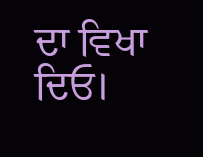ਦਾ ਵਿਖਾ ਦਿਓ।